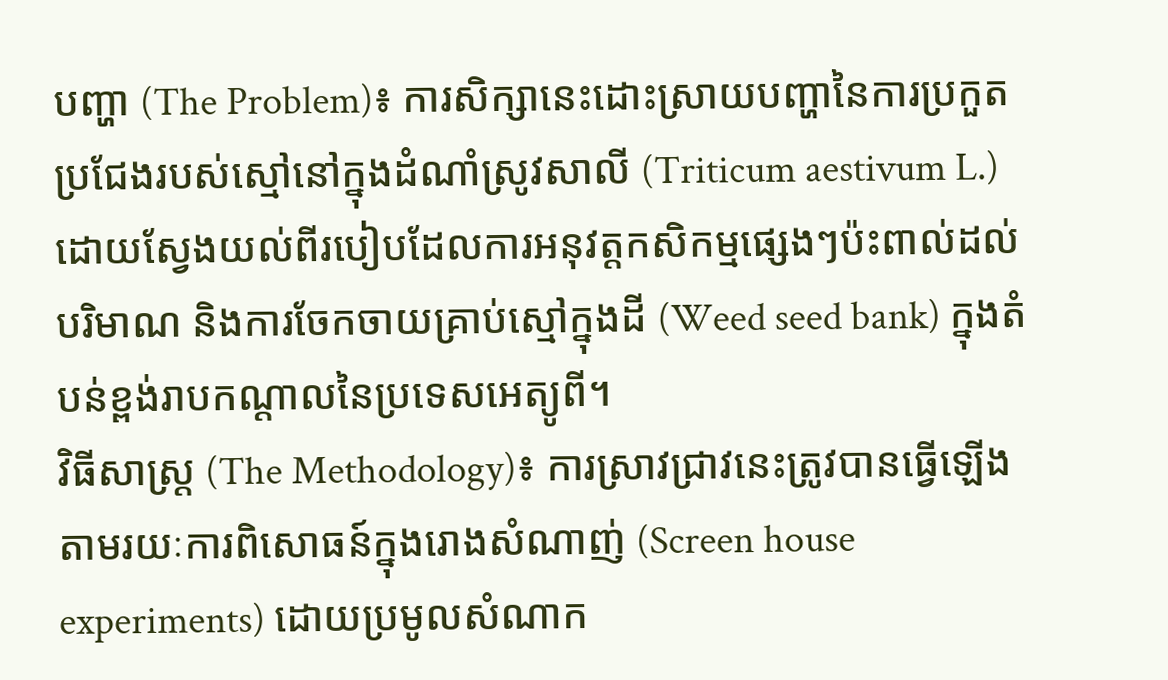បញ្ហា (The Problem)៖ ការសិក្សានេះដោះស្រាយបញ្ហានៃការប្រកួតប្រជែងរបស់ស្មៅនៅក្នុងដំណាំស្រូវសាលី (Triticum aestivum L.) ដោយស្វែងយល់ពីរបៀបដែលការអនុវត្តកសិកម្មផ្សេងៗប៉ះពាល់ដល់បរិមាណ និងការចែកចាយគ្រាប់ស្មៅក្នុងដី (Weed seed bank) ក្នុងតំបន់ខ្ពង់រាបកណ្តាលនៃប្រទេសអេត្យូពី។
វិធីសាស្ត្រ (The Methodology)៖ ការស្រាវជ្រាវនេះត្រូវបានធ្វើឡើងតាមរយៈការពិសោធន៍ក្នុងរោងសំណាញ់ (Screen house experiments) ដោយប្រមូលសំណាក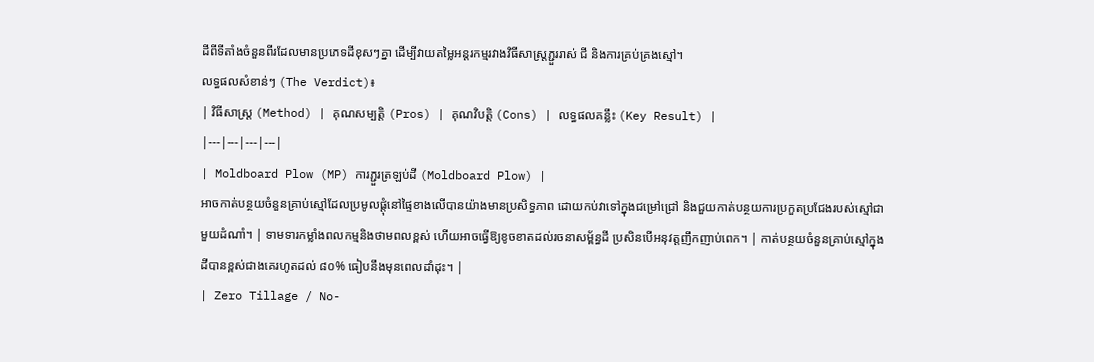ដីពីទីតាំងចំនួនពីរដែលមានប្រភេទដីខុសៗគ្នា ដើម្បីវាយតម្លៃអន្តរកម្មរវាងវិធីសាស្ត្រភ្ជួររាស់ ជី និងការគ្រប់គ្រងស្មៅ។
លទ្ធផលសំខាន់ៗ (The Verdict)៖
| វិធីសាស្ត្រ (Method) | គុណសម្បត្តិ (Pros) | គុណវិបត្តិ (Cons) | លទ្ធផលគន្លឹះ (Key Result) |
|---|---|---|---|
| Moldboard Plow (MP) ការភ្ជួរត្រឡប់ដី (Moldboard Plow) |
អាចកាត់បន្ថយចំនួនគ្រាប់ស្មៅដែលប្រមូលផ្តុំនៅផ្ទៃខាងលើបានយ៉ាងមានប្រសិទ្ធភាព ដោយកប់វាទៅក្នុងជម្រៅជ្រៅ និងជួយកាត់បន្ថយការប្រកួតប្រជែងរបស់ស្មៅជាមួយដំណាំ។ | ទាមទារកម្លាំងពលកម្មនិងថាមពលខ្ពស់ ហើយអាចធ្វើឱ្យខូចខាតដល់រចនាសម្ព័ន្ធដី ប្រសិនបើអនុវត្តញឹកញាប់ពេក។ | កាត់បន្ថយចំនួនគ្រាប់ស្មៅក្នុងដីបានខ្ពស់ជាងគេរហូតដល់ ៨០% ធៀបនឹងមុនពេលដាំដុះ។ |
| Zero Tillage / No-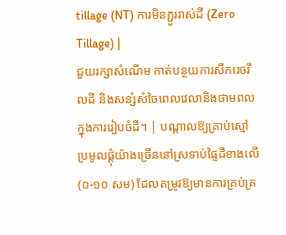tillage (NT) ការមិនភ្ជួររាស់ដី (Zero Tillage) |
ជួយរក្សាសំណើម កាត់បន្ថយការសឹករេចរឹលដី និងសន្សំសំចៃពេលវេលានិងថាមពលក្នុងការរៀបចំដី។ | បណ្តាលឱ្យគ្រាប់ស្មៅប្រមូលផ្តុំយ៉ាងច្រើននៅស្រទាប់ផ្ទៃដីខាងលើ (០-១០ សម) ដែលតម្រូវឱ្យមានការគ្រប់គ្រ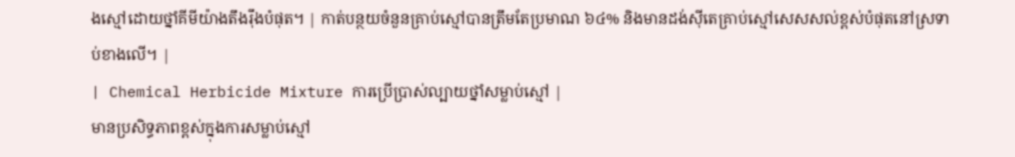ងស្មៅដោយថ្នាំគីមីយ៉ាងតឹងរ៉ឹងបំផុត។ | កាត់បន្ថយចំនួនគ្រាប់ស្មៅបានត្រឹមតែប្រមាណ ៦៤% និងមានដង់ស៊ីតេគ្រាប់ស្មៅសេសសល់ខ្ពស់បំផុតនៅស្រទាប់ខាងលើ។ |
| Chemical Herbicide Mixture ការប្រើប្រាស់ល្បាយថ្នាំសម្លាប់ស្មៅ |
មានប្រសិទ្ធភាពខ្ពស់ក្នុងការសម្លាប់ស្មៅ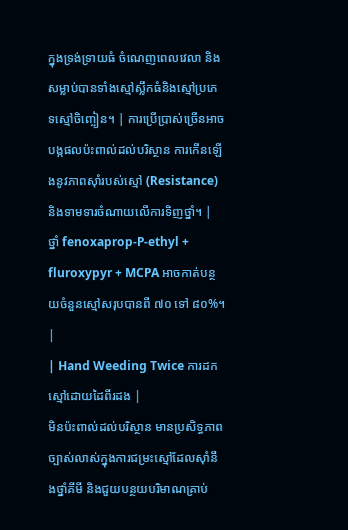ក្នុងទ្រង់ទ្រាយធំ ចំណេញពេលវេលា និងសម្លាប់បានទាំងស្មៅស្លឹកធំនិងស្មៅប្រភេទស្មៅចិញ្ចៀន។ | ការប្រើប្រាស់ច្រើនអាចបង្កផលប៉ះពាល់ដល់បរិស្ថាន ការកើនឡើងនូវភាពស៊ាំរបស់ស្មៅ (Resistance) និងទាមទារចំណាយលើការទិញថ្នាំ។ | ថ្នាំ fenoxaprop-P-ethyl + fluroxypyr + MCPA អាចកាត់បន្ថយចំនួនស្មៅសរុបបានពី ៧០ ទៅ ៨០%។ |
| Hand Weeding Twice ការដកស្មៅដោយដៃពីរដង |
មិនប៉ះពាល់ដល់បរិស្ថាន មានប្រសិទ្ធភាពច្បាស់លាស់ក្នុងការជម្រះស្មៅដែលស៊ាំនឹងថ្នាំគីមី និងជួយបន្ថយបរិមាណគ្រាប់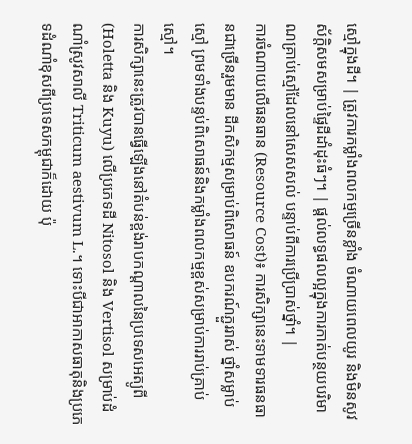ស្មៅក្នុងដី។ | ត្រូវការកម្លាំងពលកម្មច្រើនខ្លាំង ចំណាយពេលយូរ និងមិនសូវស័ក្តិសមសម្រាប់ផ្ទៃដីដាំដុះធំៗ។ | ផ្តល់លទ្ធផលល្អក្នុងការកាត់បន្ថយបរិមាណគ្រាប់ស្មៅដែលនៅសេសសល់ បន្ទាប់ពីការប្រើប្រាស់ថ្នាំ។ |
ការចំណាយលើធនធាន (Resource Cost)៖ ការសិក្សានេះទាមទារធនធានជាច្រើនរួមមាន ដីកសិកម្មសម្រាប់ពិសោធន៍ ឧបករណ៍ភ្ជួររាស់ ថ្នាំសម្លាប់ស្មៅ ព្រមទាំងបន្ទប់ពិសោធន៍និងកម្លាំងពលកម្មខ្ពស់សម្រាប់ការរាប់គ្រាប់ស្មៅ។
ការសិក្សានេះត្រូវបានធ្វើឡើងនៅតំបន់ខ្ពង់រាបកណ្តាលនៃប្រទេសអេត្យូពី (Holetta និង Kuyu) លើប្រភេទដី Nitosol និង Vertisol សម្រាប់ដំណាំស្រូវសាលី Triticum aestivum L.។ ទោះបីជាអាកាសធាតុនិងប្រភេទដំណាំខុសពីប្រទេសកម្ពុជាក៏ដោយ ប៉ុ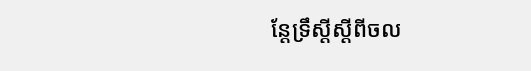ន្តែទ្រឹស្តីស្តីពីចល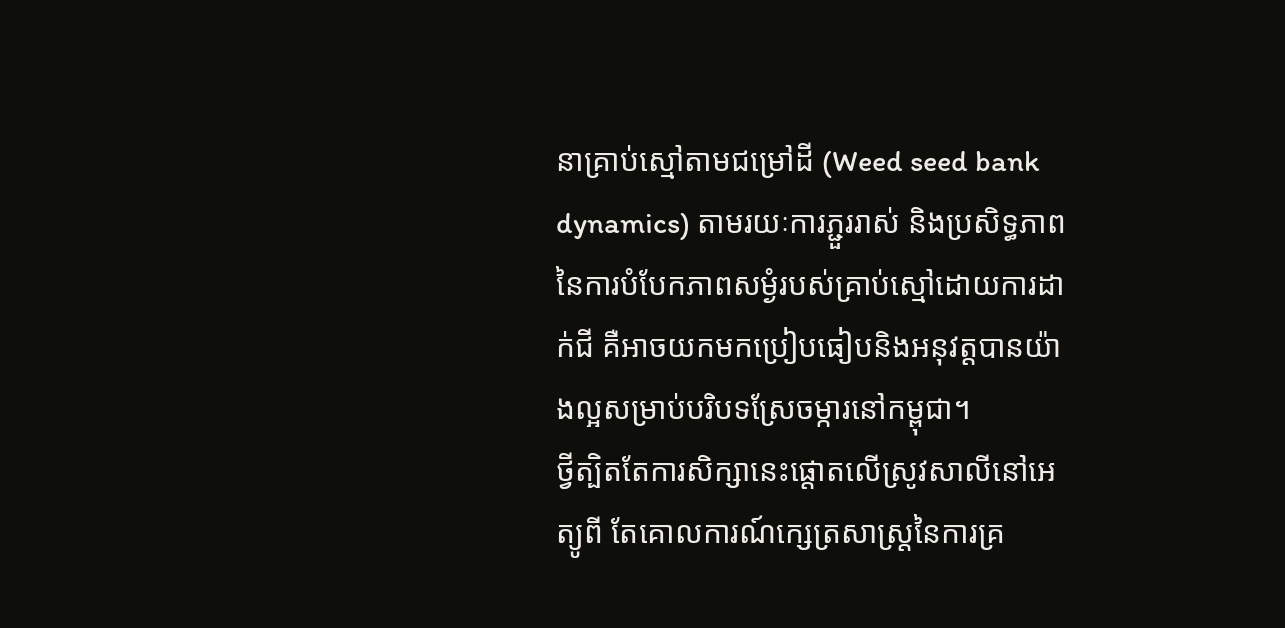នាគ្រាប់ស្មៅតាមជម្រៅដី (Weed seed bank dynamics) តាមរយៈការភ្ជួររាស់ និងប្រសិទ្ធភាពនៃការបំបែកភាពសម្ងំរបស់គ្រាប់ស្មៅដោយការដាក់ជី គឺអាចយកមកប្រៀបធៀបនិងអនុវត្តបានយ៉ាងល្អសម្រាប់បរិបទស្រែចម្ការនៅកម្ពុជា។
ថ្វីត្បិតតែការសិក្សានេះផ្តោតលើស្រូវសាលីនៅអេត្យូពី តែគោលការណ៍ក្សេត្រសាស្ត្រនៃការគ្រ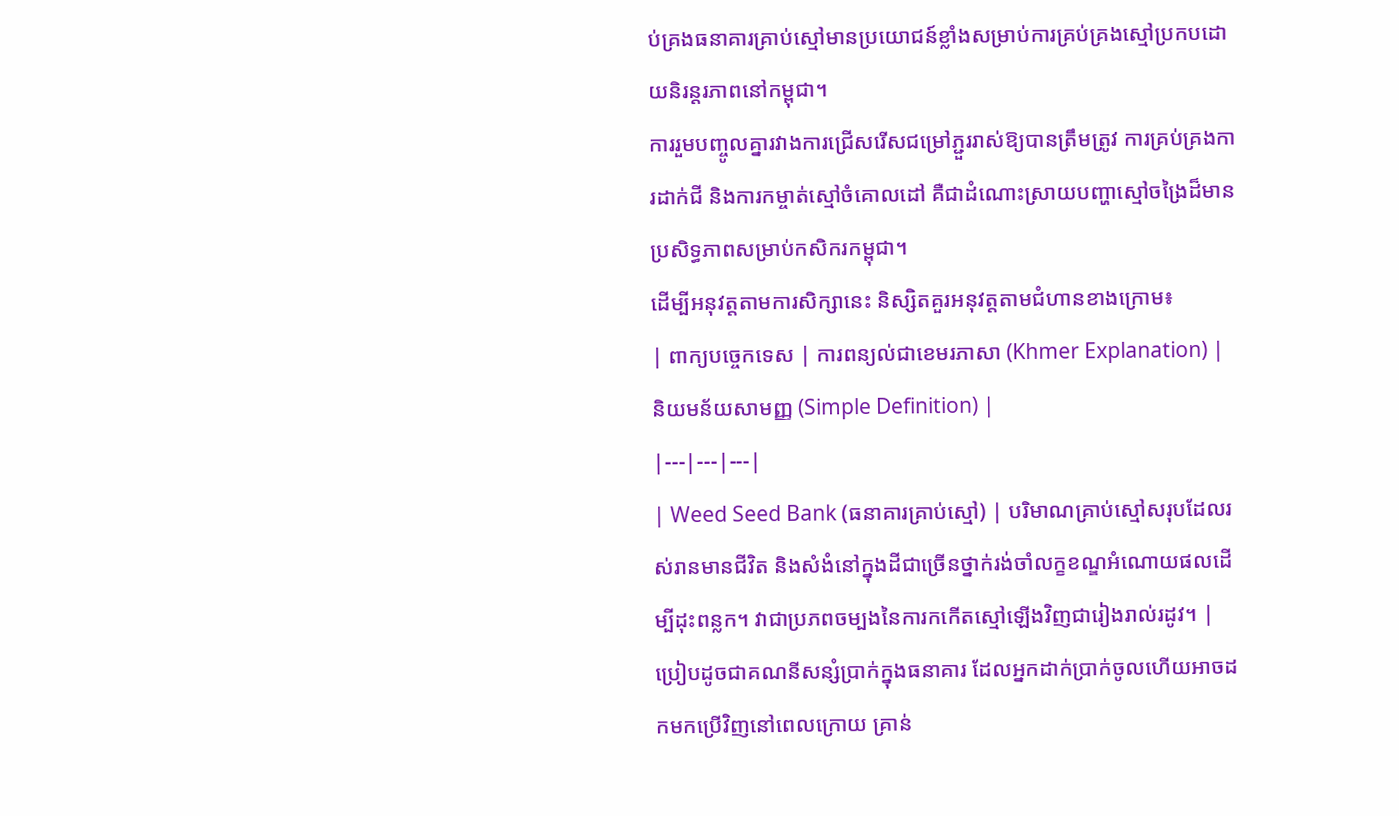ប់គ្រងធនាគារគ្រាប់ស្មៅមានប្រយោជន៍ខ្លាំងសម្រាប់ការគ្រប់គ្រងស្មៅប្រកបដោយនិរន្តរភាពនៅកម្ពុជា។
ការរួមបញ្ចូលគ្នារវាងការជ្រើសរើសជម្រៅភ្ជួររាស់ឱ្យបានត្រឹមត្រូវ ការគ្រប់គ្រងការដាក់ជី និងការកម្ចាត់ស្មៅចំគោលដៅ គឺជាដំណោះស្រាយបញ្ហាស្មៅចង្រៃដ៏មានប្រសិទ្ធភាពសម្រាប់កសិករកម្ពុជា។
ដើម្បីអនុវត្តតាមការសិក្សានេះ និស្សិតគួរអនុវត្តតាមជំហានខាងក្រោម៖
| ពាក្យបច្ចេកទេស | ការពន្យល់ជាខេមរភាសា (Khmer Explanation) | និយមន័យសាមញ្ញ (Simple Definition) |
|---|---|---|
| Weed Seed Bank (ធនាគារគ្រាប់ស្មៅ) | បរិមាណគ្រាប់ស្មៅសរុបដែលរស់រានមានជីវិត និងសំងំនៅក្នុងដីជាច្រើនថ្នាក់រង់ចាំលក្ខខណ្ឌអំណោយផលដើម្បីដុះពន្លក។ វាជាប្រភពចម្បងនៃការកកើតស្មៅឡើងវិញជារៀងរាល់រដូវ។ | ប្រៀបដូចជាគណនីសន្សំប្រាក់ក្នុងធនាគារ ដែលអ្នកដាក់ប្រាក់ចូលហើយអាចដកមកប្រើវិញនៅពេលក្រោយ គ្រាន់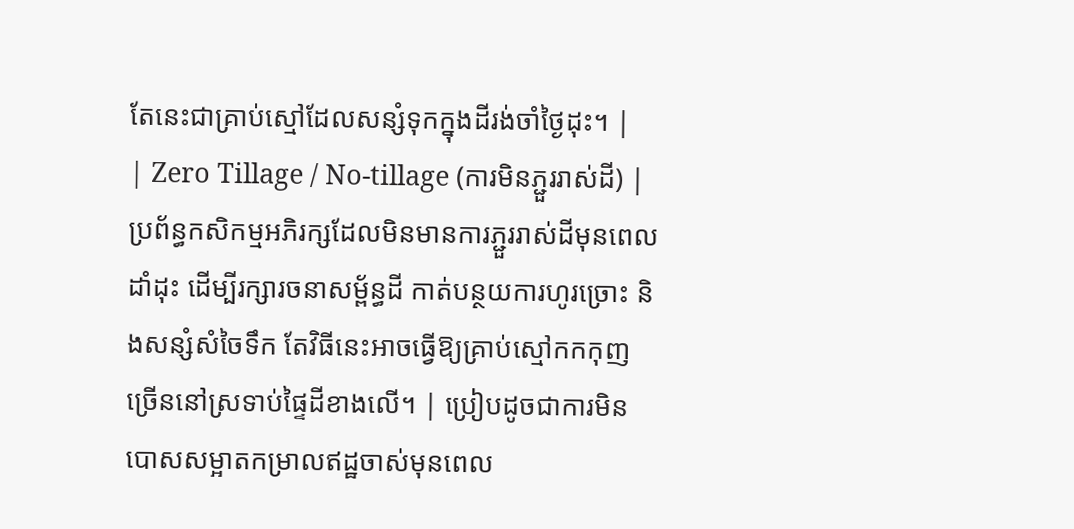តែនេះជាគ្រាប់ស្មៅដែលសន្សំទុកក្នុងដីរង់ចាំថ្ងៃដុះ។ |
| Zero Tillage / No-tillage (ការមិនភ្ជួររាស់ដី) | ប្រព័ន្ធកសិកម្មអភិរក្សដែលមិនមានការភ្ជួររាស់ដីមុនពេលដាំដុះ ដើម្បីរក្សារចនាសម្ព័ន្ធដី កាត់បន្ថយការហូរច្រោះ និងសន្សំសំចៃទឹក តែវិធីនេះអាចធ្វើឱ្យគ្រាប់ស្មៅកកកុញច្រើននៅស្រទាប់ផ្ទៃដីខាងលើ។ | ប្រៀបដូចជាការមិនបោសសម្អាតកម្រាលឥដ្ឋចាស់មុនពេល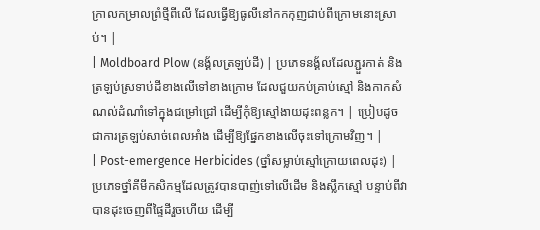ក្រាលកម្រាលព្រំថ្មីពីលើ ដែលធ្វើឱ្យធូលីនៅកកកុញជាប់ពីក្រោមនោះស្រាប់។ |
| Moldboard Plow (នង្គ័លត្រឡប់ដី) | ប្រភេទនង្គ័លដែលភ្ជួរកាត់ និងត្រឡប់ស្រទាប់ដីខាងលើទៅខាងក្រោម ដែលជួយកប់គ្រាប់ស្មៅ និងកាកសំណល់ដំណាំទៅក្នុងជម្រៅជ្រៅ ដើម្បីកុំឱ្យស្មៅងាយដុះពន្លក។ | ប្រៀបដូចជាការត្រឡប់សាច់ពេលអាំង ដើម្បីឱ្យផ្នែកខាងលើចុះទៅក្រោមវិញ។ |
| Post-emergence Herbicides (ថ្នាំសម្លាប់ស្មៅក្រោយពេលដុះ) | ប្រភេទថ្នាំគីមីកសិកម្មដែលត្រូវបានបាញ់ទៅលើដើម និងស្លឹកស្មៅ បន្ទាប់ពីវាបានដុះចេញពីផ្ទៃដីរួចហើយ ដើម្បី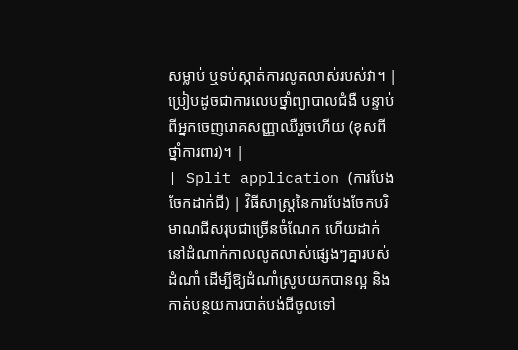សម្លាប់ ឬទប់ស្កាត់ការលូតលាស់របស់វា។ | ប្រៀបដូចជាការលេបថ្នាំព្យាបាលជំងឺ បន្ទាប់ពីអ្នកចេញរោគសញ្ញាឈឺរួចហើយ (ខុសពីថ្នាំការពារ)។ |
| Split application (ការបែងចែកដាក់ជី) | វិធីសាស្ត្រនៃការបែងចែកបរិមាណជីសរុបជាច្រើនចំណែក ហើយដាក់នៅដំណាក់កាលលូតលាស់ផ្សេងៗគ្នារបស់ដំណាំ ដើម្បីឱ្យដំណាំស្រូបយកបានល្អ និងកាត់បន្ថយការបាត់បង់ជីចូលទៅ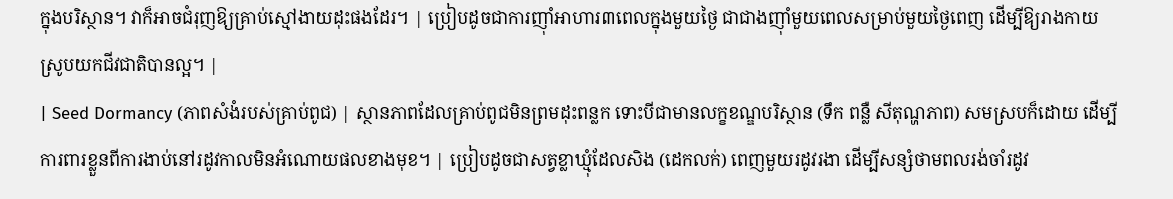ក្នុងបរិស្ថាន។ វាក៏អាចជំរុញឱ្យគ្រាប់ស្មៅងាយដុះផងដែរ។ | ប្រៀបដូចជាការញ៉ាំអាហារ៣ពេលក្នុងមួយថ្ងៃ ជាជាងញ៉ាំមួយពេលសម្រាប់មួយថ្ងៃពេញ ដើម្បីឱ្យរាងកាយស្រូបយកជីវជាតិបានល្អ។ |
| Seed Dormancy (ភាពសំងំរបស់គ្រាប់ពូជ) | ស្ថានភាពដែលគ្រាប់ពូជមិនព្រមដុះពន្លក ទោះបីជាមានលក្ខខណ្ឌបរិស្ថាន (ទឹក ពន្លឺ សីតុណ្ហភាព) សមស្របក៏ដោយ ដើម្បីការពារខ្លួនពីការងាប់នៅរដូវកាលមិនអំណោយផលខាងមុខ។ | ប្រៀបដូចជាសត្វខ្លាឃ្មុំដែលសិង (ដេកលក់) ពេញមួយរដូវរងា ដើម្បីសន្សំថាមពលរង់ចាំរដូវ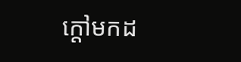ក្តៅមកដ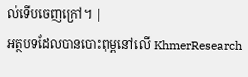ល់ទើបចេញក្រៅ។ |
អត្ថបទដែលបានបោះពុម្ពនៅលើ KhmerResearch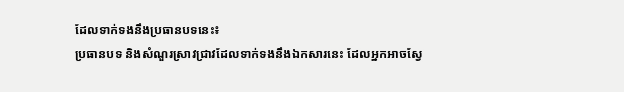ដែលទាក់ទងនឹងប្រធានបទនេះ៖
ប្រធានបទ និងសំណួរស្រាវជ្រាវដែលទាក់ទងនឹងឯកសារនេះ ដែលអ្នកអាចស្វែ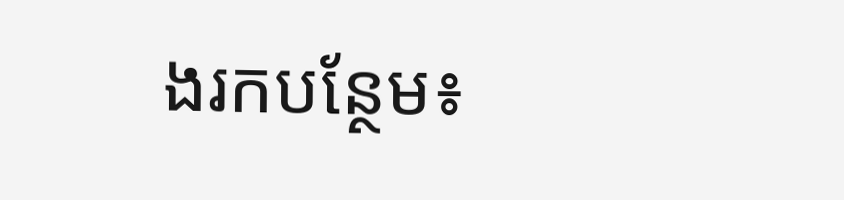ងរកបន្ថែម៖